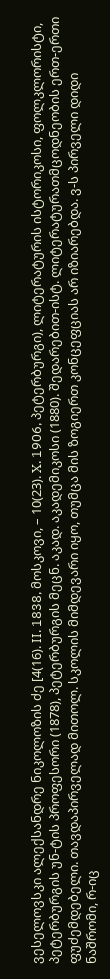ვესელოვსკი ალექსანდრე ნიკოლოზის ძე [4(16). II. 1838, მოსკოვი, – 10(23). X. 1906, პეტერბურგი), ლიტერატურის ისტორიკოსი, ფოლკლორისტი, პეტერბურგის უნ-ტის პროფესორი (1878), პეტერბურგის მეცნ. აკად. აკადემიკოსი (1880). შედარებით-ისტ. ლიტერატურათმცოდნეობის ერთ-ერთი ფუძემდებელი. თავდაპირველად მითოლ. სკოლის მიმდევარი იყო, თუმცა მის ზოგიერთ კონცეფციას არ იზიარებდა. ვ-ს პირველი დიდი ნაშრომი, რ-იც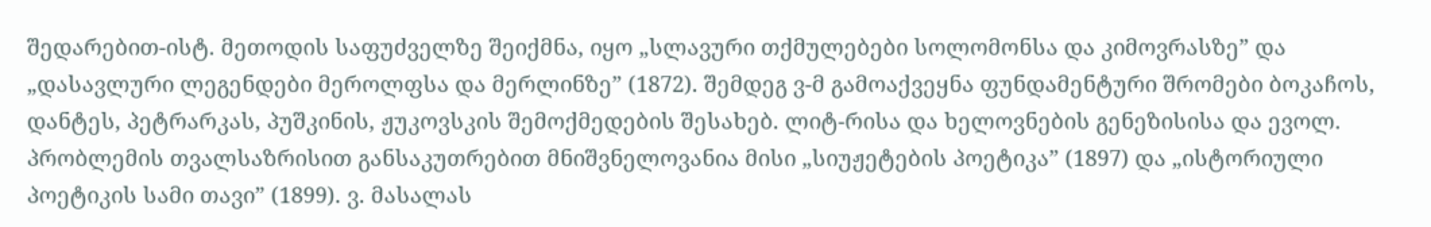შედარებით-ისტ. მეთოდის საფუძველზე შეიქმნა, იყო „სლავური თქმულებები სოლომონსა და კიმოვრასზე” და „დასავლური ლეგენდები მეროლფსა და მერლინზე” (1872). შემდეგ ვ-მ გამოაქვეყნა ფუნდამენტური შრომები ბოკაჩოს, დანტეს, პეტრარკას, პუშკინის, ჟუკოვსკის შემოქმედების შესახებ. ლიტ-რისა და ხელოვნების გენეზისისა და ევოლ. პრობლემის თვალსაზრისით განსაკუთრებით მნიშვნელოვანია მისი „სიუჟეტების პოეტიკა” (1897) და „ისტორიული პოეტიკის სამი თავი” (1899). ვ. მასალას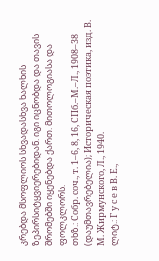კრებდა მსოფლიოს სხვადასხვა ხალხის ზეპირსიტყვიერებიდან. იგი იცნობდა და თავის შრომებში იყენებდა ქართ. მითოლოგიასა და ფოლკლორს.
თხზ.: Собр. соч., т. 1–6, 8, 16, СПб.–М.–Л., 1908–38 (დაუმთავრებელია); Историческая поэтика, изд. В. М. Жирмунского, Л., 1940.
ლიტ.: Г у с е в В. Е.,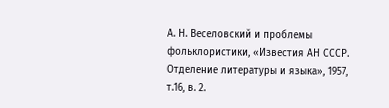А. Н. Веселовский и проблемы фольклористики, «Известия АН СССР. Отделение литературы и языка», 1957, т.16, в. 2.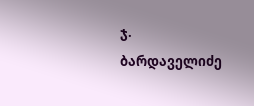ჯ. ბარდაველიძე